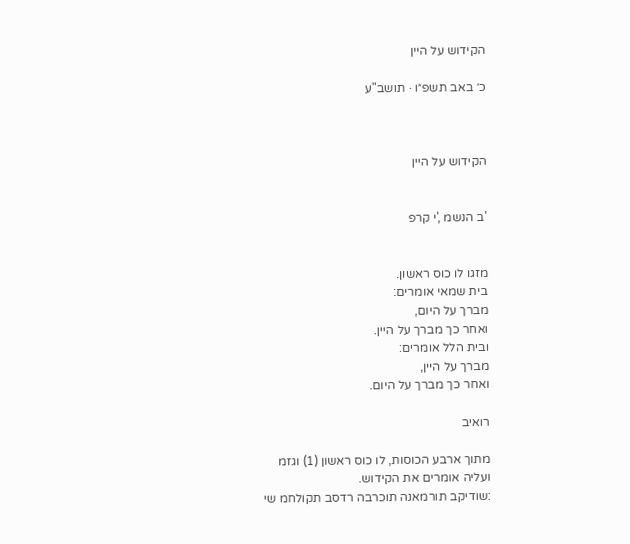הקידוש על היין

כ׳ באב תשפ״ו · תושב"ע



הקידוש על היין


'ב הנשמ ,'י קרפ


מזגו לו כוס ראשון.
בית שמאי אומרים:
מברך על היום,
ואחר כך מברך על היין.
ובית הלל אומרים:
מברך על היין,
ואחר כך מברך על היום.

רואיב

מתוך ארבע הכוסות, לו כוס ראשון (1) וגזמ
ועליה אומרים את הקידוש.
:שודיקב תורמאנה תוכרבה רדסב תקולחמ שי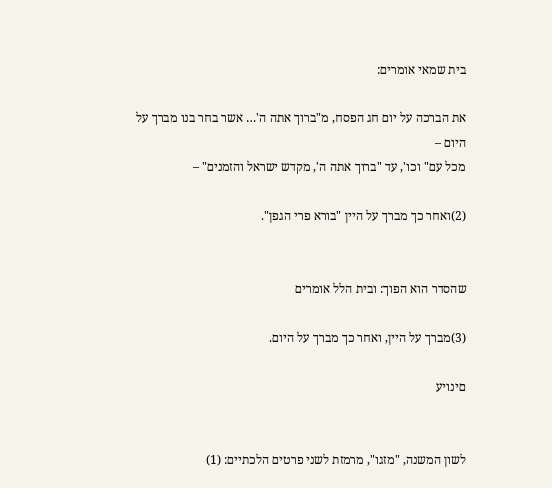בית שמאי אומרים:

את הברכה על יום חג הפסח, מ"ברוך אתה ה'… אשר בחר בנו מברך על היום –
מכל עם" וכו', עד "ברוך אתה ה', מקדש ישראל והזמנים" –

(2)ואחר כך מברך על היין "בורא פרי הגפן".


שהסדר הוא הפוך: ובית הלל אומרים

(3)מברך על היין, ואחר כך מברך על היום.

םינויע


לשון המשנה, "מזגו", מרמזת לשני פרטים הלכתיים: (1)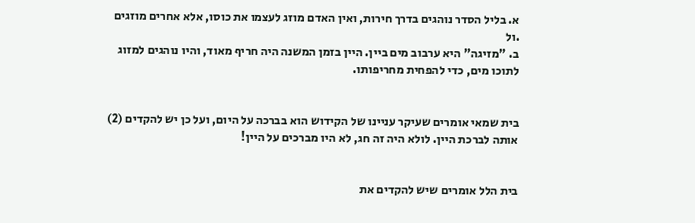א. בליל הסדר נוהגים בדרך חירות, ואין האדם מוזג לעצמו את כוסו, אלא אחרים מוזגים
.ול
ב. "מזיגה" היא ערבוב מים ביין. היין בזמן המשנה היה חריף מאוד, והיו נוהגים למזוג
לתוכו מים, כדי להפחית מחריפותו.


בית שמאי אומרים שעיקר עניינו של הקידוש הוא בברכה על היום, ועל כן יש להקדים (2)
אותה לברכת היין. לולא היה זה חג, לא היו מברכים על היין!


בית הלל אומרים שיש להקדים את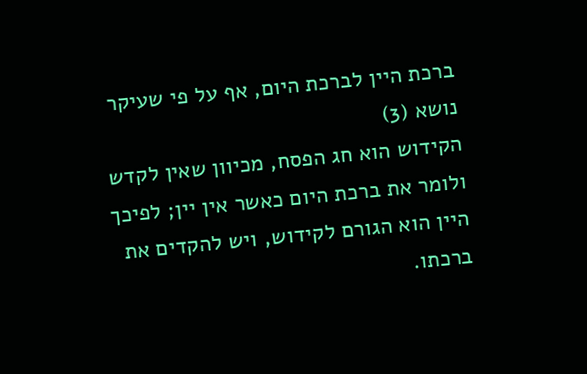ברכת היין לברכת היום, אף על פי שעיקר נושא (3)
הקידוש הוא חג הפסח, מכיוון שאין לקדש ולומר את ברכת היום כאשר אין יין; לפיכך
היין הוא הגורם לקידוש, ויש להקדים את ברכתו.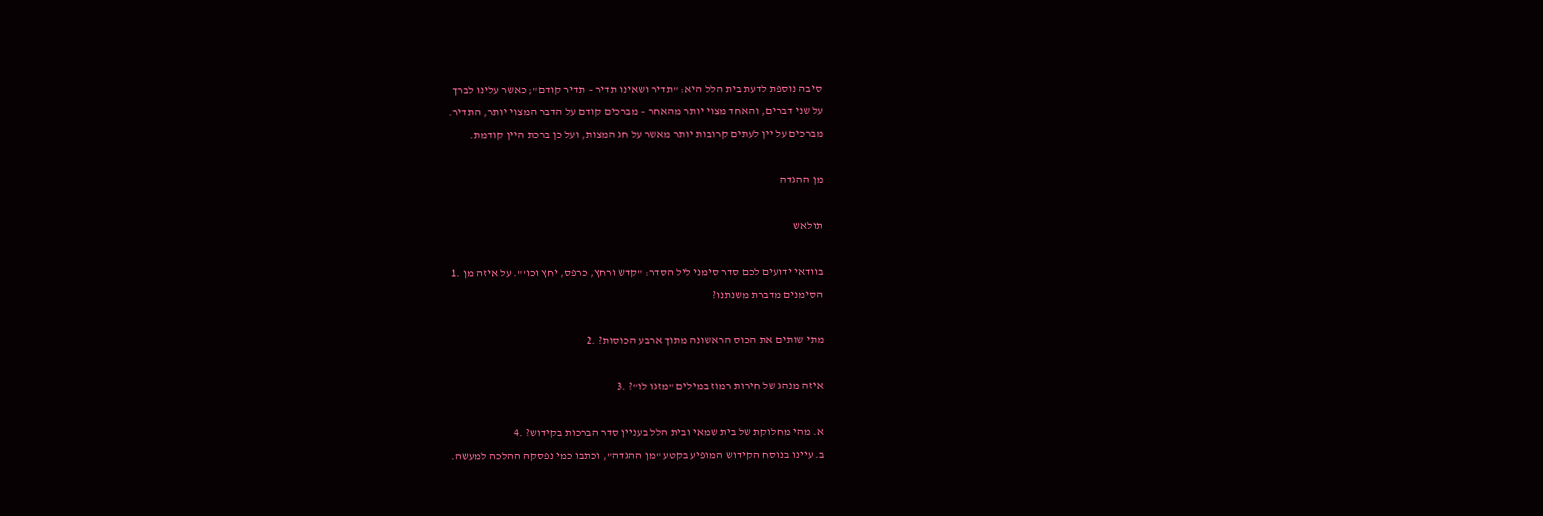סיבה נוספת לדעת בית הלל היא: "תדיר ושאינו תדיר – תדיר קודם"; כאשר עלינו לברך
על שני דברים, והאחד מצוי יותר מהאחר – מברכים קודם על הדבר המצוי יותר, התדיר.
מברכים על יין לעתים קרובות יותר מאשר על חג המצות, ועל כן ברכת היין קודמת.

מן ההגדה

תולאש

בוודאי ידועים לכם סדר סימני ליל הסדר: "קדש ורחץ, כרפס, יחץ וכו'". על איזה מן .1
הסימנים מדברת משנתנו?

מתי שותים את הכוס הראשונה מתוך ארבע הכוסות? .2

איזה מנהג של חירות רמוז במילים "מזגו לו"? .3

א. מהי מחלוקת של בית שמאי ובית הלל בעניין סדר הברכות בקידוש? .4
ב. עיינו בנוסח הקידוש המופיע בקטע "מן ההגדה", וכתבו כמי נפסקה ההלכה למעשה.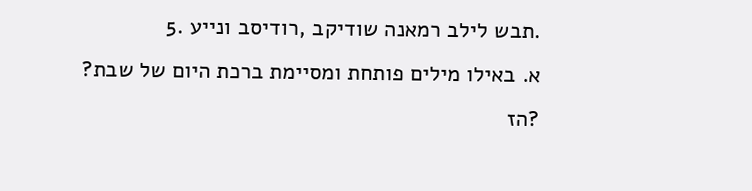.תבש לילב רמאנה שודיקב ,רודיסב ונייע .5
א. באילו מילים פותחת ומסיימת ברכת היום של שבת?
?הז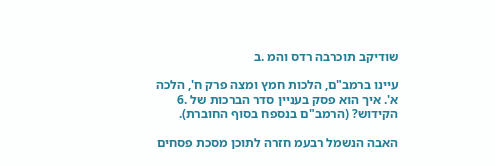שודיקב תוכרבה רדס והמ .ב

עיינו ברמב"ם, הלכות חמץ ומצה פרק ח', הלכה א'. איך הוא פסק בעניין סדר הברכות של .6
הקידוש? (הרמב"ם בנספח בסוף החוברת).

האבה הנשמל רבעמ חזרה לתוכן מסכת פסחים